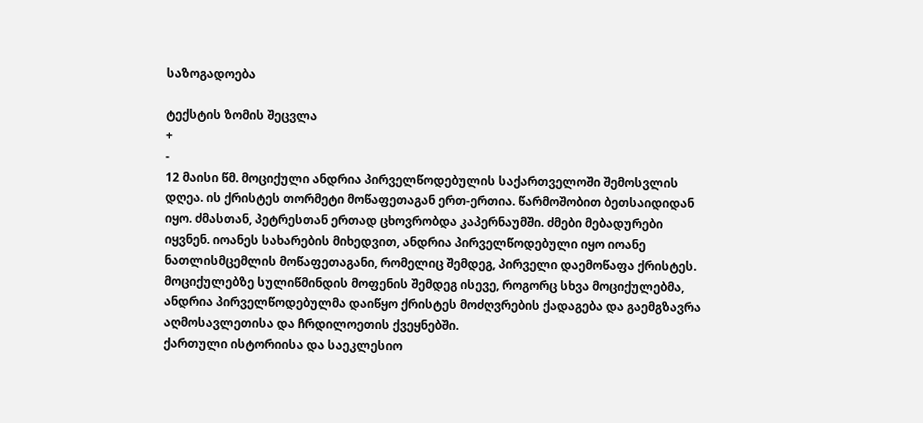საზოგადოება

ტექსტის ზომის შეცვლა
+
-
12 მაისი წმ. მოციქული ანდრია პირველწოდებულის საქართველოში შემოსვლის დღეა. ის ქრისტეს თორმეტი მოწაფეთაგან ერთ-ერთია. წარმოშობით ბეთსაიდიდან იყო. ძმასთან, პეტრესთან ერთად ცხოვრობდა კაპერნაუმში. ძმები მებადურები იყვნენ. იოანეს სახარების მიხედვით, ანდრია პირველწოდებული იყო იოანე ნათლისმცემლის მოწაფეთაგანი, რომელიც შემდეგ, პირველი დაემოწაფა ქრისტეს. მოციქულებზე სულიწმინდის მოფენის შემდეგ ისევე, როგორც სხვა მოციქულებმა, ანდრია პირველწოდებულმა დაიწყო ქრისტეს მოძღვრების ქადაგება და გაემგზავრა აღმოსავლეთისა და ჩრდილოეთის ქვეყნებში.
ქართული ისტორიისა და საეკლესიო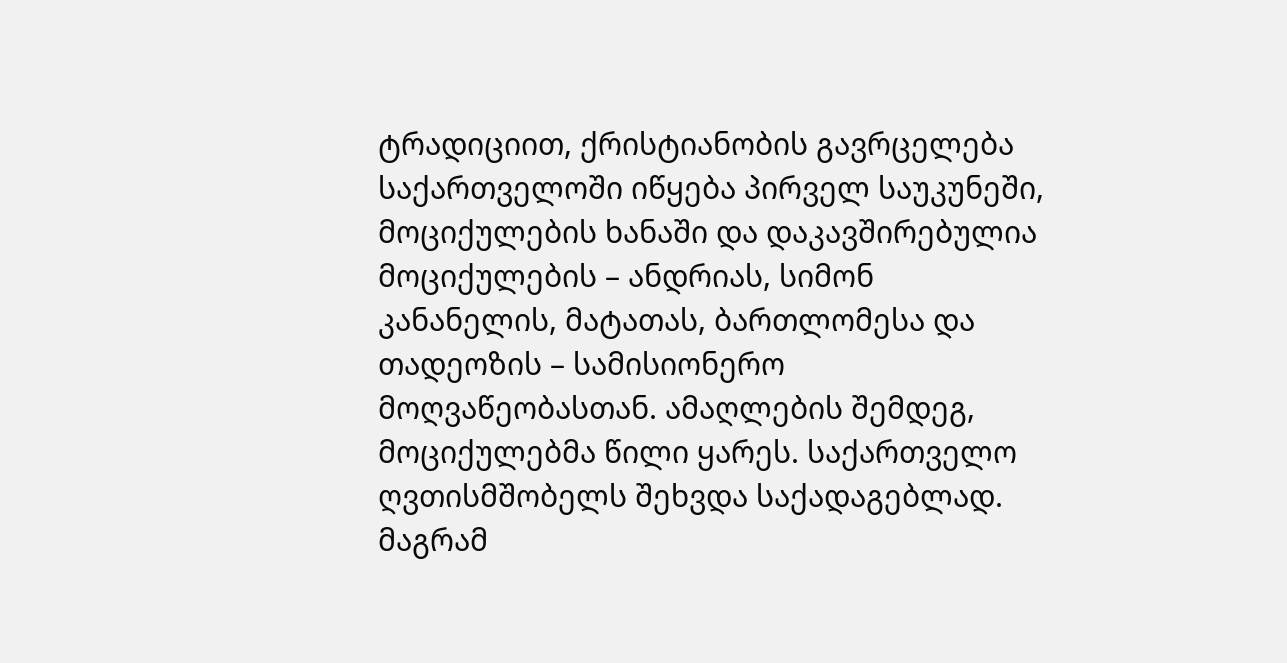ტრადიციით, ქრისტიანობის გავრცელება საქართველოში იწყება პირველ საუკუნეში, მოციქულების ხანაში და დაკავშირებულია მოციქულების – ანდრიას, სიმონ კანანელის, მატათას, ბართლომესა და თადეოზის – სამისიონერო მოღვაწეობასთან. ამაღლების შემდეგ, მოციქულებმა წილი ყარეს. საქართველო ღვთისმშობელს შეხვდა საქადაგებლად. მაგრამ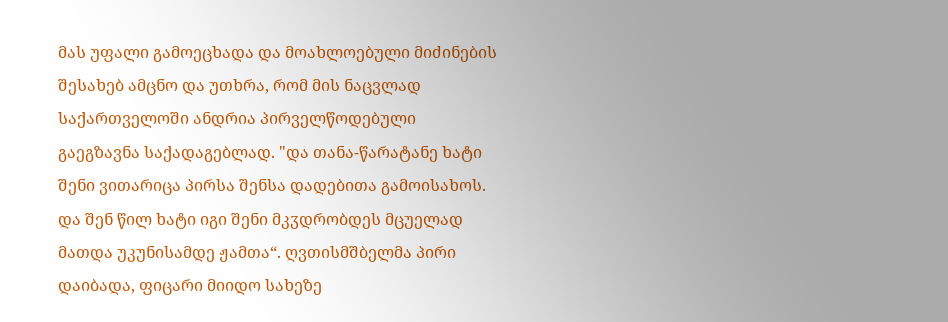მას უფალი გამოეცხადა და მოახლოებული მიძინების შესახებ ამცნო და უთხრა, რომ მის ნაცვლად საქართველოში ანდრია პირველწოდებული გაეგზავნა საქადაგებლად. "და თანა-წარატანე ხატი შენი ვითარიცა პირსა შენსა დადებითა გამოისახოს. და შენ წილ ხატი იგი შენი მკჳდრობდეს მცუელად მათდა უკუნისამდე ჟამთა“. ღვთისმშბელმა პირი დაიბადა, ფიცარი მიიდო სახეზე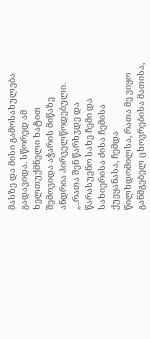მასზე და მისი გამოსახულება გადავიდა. სწორედ ამ ხელთუქმნელი ხატით შემოვიდა აჭარის მიწაზე ანდრია პირველწოდებული. „..რათა შენ წარხჳდე და წარასუენო სახე ჩემი და სახიერისა ძისა ჩემისა ქუეყანასა, ჩემდა წილხდომილსა, რათა მე ვიყო განმგებელ ცხოვრებისა მათისა,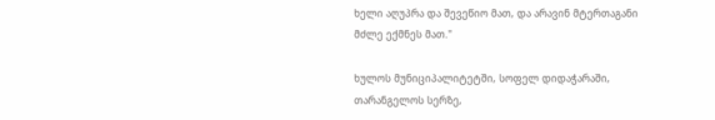ხელი აღუპრა და შევეწიო მათ, და არავინ მტერთაგანი მძლე ექმნეს მათ."

ხულოს მუნიციპალიტეტში, სოფელ დიდაჭარაში, თარანგელოს სერზე,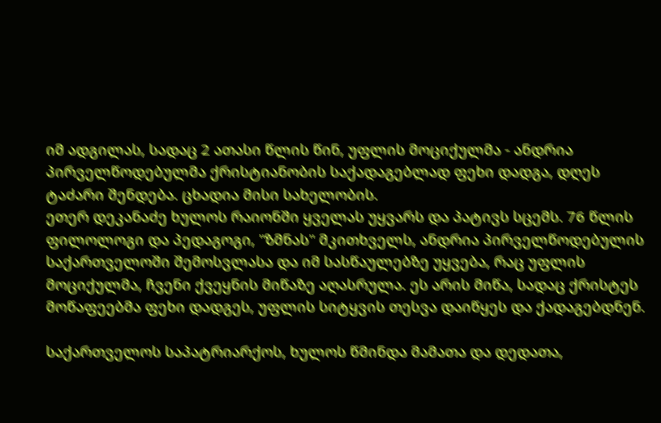იმ ადგილას, სადაც 2 ათასი წლის წინ, უფლის მოციქულმა - ანდრია პირველწოდებულმა ქრისტიანობის საქადაგებლად ფეხი დადგა, დღეს ტაძარი შენდება. ცხადია მისი სახელობის.
ეთერ დეკანაძე ხულოს რაიონში ყველას უყვარს და პატივს სცემს. 76 წლის ფილოლოგი და პედაგოგი, "ზმნას" მკითხველს, ანდრია პირველწოდებულის საქართველოში შემოსვლასა და იმ სასწაულებზე უყვება, რაც უფლის მოციქულმა, ჩვენი ქვეყნის მიწაზე აღასრულა. ეს არის მიწა, სადაც ქრისტეს მოწაფეებმა ფეხი დადგეს, უფლის სიტყვის თესვა დაიწყეს და ქადაგებდნენ.

საქართველოს საპატრიარქოს, ხულოს წმინდა მამათა და დედათა,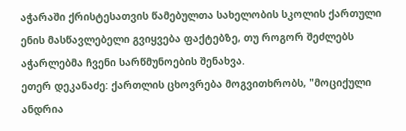აჭარაში ქრისტესათვის წამებულთა სახელობის სკოლის ქართული ენის მასწავლებელი გვიყვება ფაქტებზე, თუ როგორ შეძლებს აჭარლებმა ჩვენი სარწმუნოების შენახვა.
ეთერ დეკანაძე: ქართლის ცხოვრება მოგვითხრობს, "მოციქული ანდრია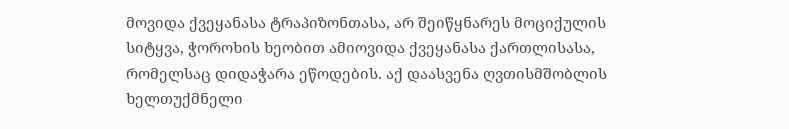მოვიდა ქვეყანასა ტრაპიზონთასა, არ შეიწყნარეს მოციქულის სიტყვა, ჭოროხის ხეობით ამიოვიდა ქვეყანასა ქართლისასა, რომელსაც დიდაჭარა ეწოდების. აქ დაასვენა ღვთისმშობლის ხელთუქმნელი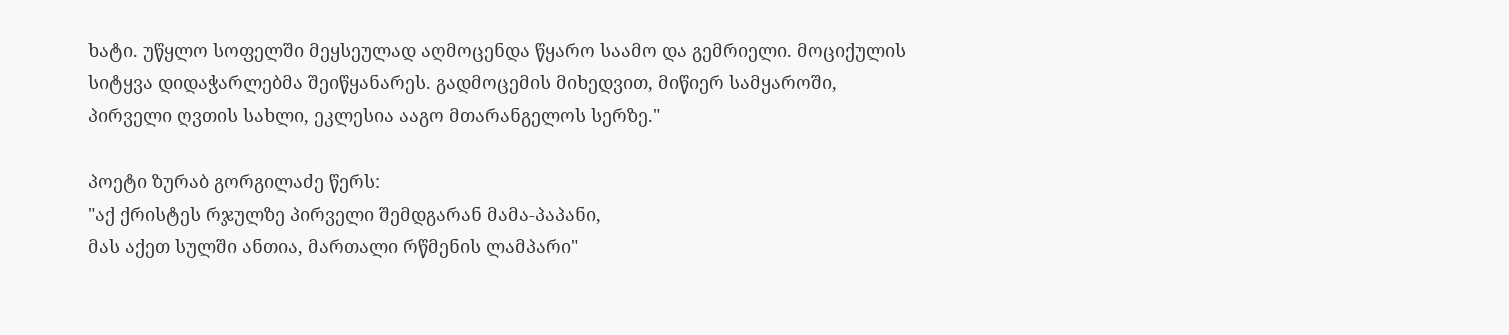ხატი. უწყლო სოფელში მეყსეულად აღმოცენდა წყარო საამო და გემრიელი. მოციქულის სიტყვა დიდაჭარლებმა შეიწყანარეს. გადმოცემის მიხედვით, მიწიერ სამყაროში, პირველი ღვთის სახლი, ეკლესია ააგო მთარანგელოს სერზე."

პოეტი ზურაბ გორგილაძე წერს:
"აქ ქრისტეს რჯულზე პირველი შემდგარან მამა-პაპანი,
მას აქეთ სულში ანთია, მართალი რწმენის ლამპარი"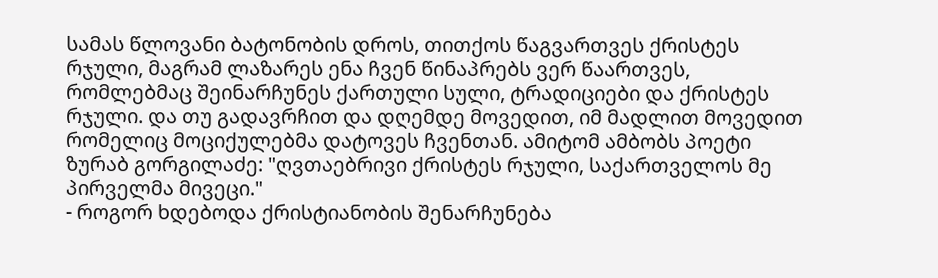სამას წლოვანი ბატონობის დროს, თითქოს წაგვართვეს ქრისტეს რჯული, მაგრამ ლაზარეს ენა ჩვენ წინაპრებს ვერ წაართვეს, რომლებმაც შეინარჩუნეს ქართული სული, ტრადიციები და ქრისტეს რჯული. და თუ გადავრჩით და დღემდე მოვედით, იმ მადლით მოვედით რომელიც მოციქულებმა დატოვეს ჩვენთან. ამიტომ ამბობს პოეტი ზურაბ გორგილაძე: "ღვთაებრივი ქრისტეს რჯული, საქართველოს მე პირველმა მივეცი."
- როგორ ხდებოდა ქრისტიანობის შენარჩუნება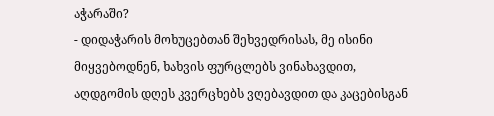აჭარაში?
- დიდაჭარის მოხუცებთან შეხვედრისას, მე ისინი მიყვებოდნენ, ხახვის ფურცლებს ვინახავდით, აღდგომის დღეს კვერცხებს ვღებავდით და კაცებისგან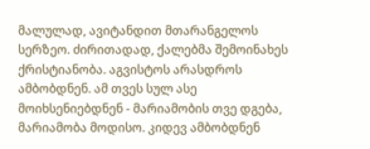მალულად, ავიტანდით მთარანგელოს სერზეო. ძირითადად, ქალებმა შემოინახეს ქრისტიანობა. აგვისტოს არასდროს ამბობდნენ. ამ თვეს სულ ასე მოიხსენიებდნენ - მარიამობის თვე დგება, მარიამობა მოდისო. კიდევ ამბობდნენ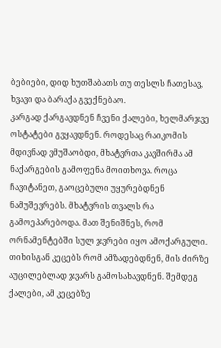ბებიები, დიდ ხუთშაბათს თუ თესლს ჩათესავ, ხვავი და ბარაქა გვექნებაო.
კარგად ქარგავდნენ ჩვენი ქალები, ხელმარჯვე ოსტატები გვყავდნენ. როდესაც რაიკომის მდივნად ვმუშაობდი, მხატვრთა კავშირმა ამ ნაქარგების გამოფენა მოითხოვა. როცა ჩავიტანეთ, გაოცებული უყურებდნენ ნამუშევრებს. მხატვრის თვალს რა გამოეპარებოდა. მათ შენიშნეს, რომ ორნამენტებში სულ ჯვრები იყო ამოქარგული.
თიხისგან კეცებს რომ ამზადებდნენ, მის ძირზე აუცილებლად ჯვარს გამოსახავდნენ. შემდეგ ქალები, ამ კეცებზე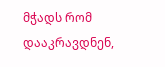მჭადს რომ დააკრავდნენ,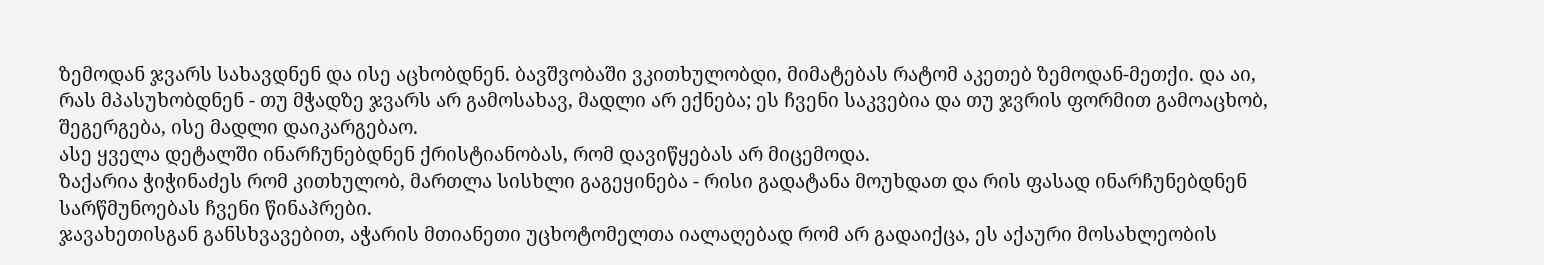ზემოდან ჯვარს სახავდნენ და ისე აცხობდნენ. ბავშვობაში ვკითხულობდი, მიმატებას რატომ აკეთებ ზემოდან-მეთქი. და აი, რას მპასუხობდნენ - თუ მჭადზე ჯვარს არ გამოსახავ, მადლი არ ექნება; ეს ჩვენი საკვებია და თუ ჯვრის ფორმით გამოაცხობ, შეგერგება, ისე მადლი დაიკარგებაო.
ასე ყველა დეტალში ინარჩუნებდნენ ქრისტიანობას, რომ დავიწყებას არ მიცემოდა.
ზაქარია ჭიჭინაძეს რომ კითხულობ, მართლა სისხლი გაგეყინება - რისი გადატანა მოუხდათ და რის ფასად ინარჩუნებდნენ სარწმუნოებას ჩვენი წინაპრები.
ჯავახეთისგან განსხვავებით, აჭარის მთიანეთი უცხოტომელთა იალაღებად რომ არ გადაიქცა, ეს აქაური მოსახლეობის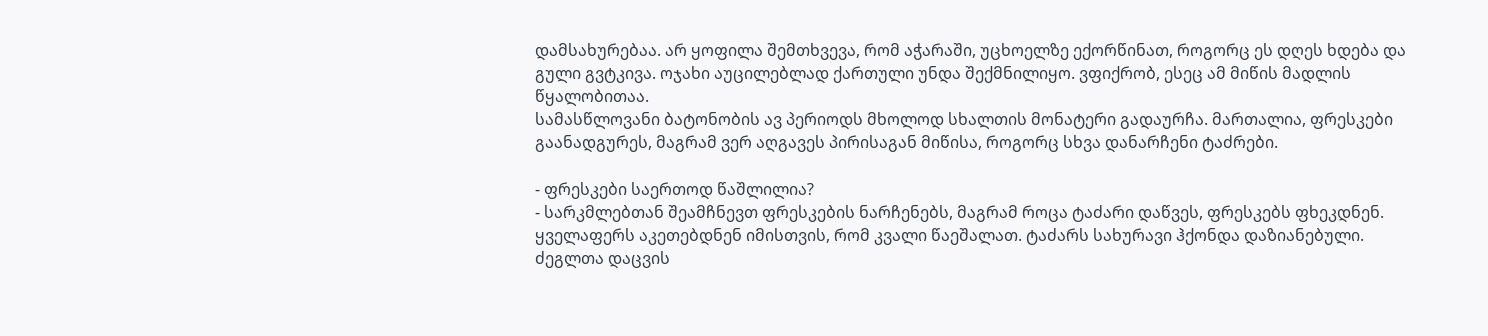დამსახურებაა. არ ყოფილა შემთხვევა, რომ აჭარაში, უცხოელზე ექორწინათ, როგორც ეს დღეს ხდება და გული გვტკივა. ოჯახი აუცილებლად ქართული უნდა შექმნილიყო. ვფიქრობ, ესეც ამ მიწის მადლის წყალობითაა.
სამასწლოვანი ბატონობის ავ პერიოდს მხოლოდ სხალთის მონატერი გადაურჩა. მართალია, ფრესკები გაანადგურეს, მაგრამ ვერ აღგავეს პირისაგან მიწისა, როგორც სხვა დანარჩენი ტაძრები.

- ფრესკები საერთოდ წაშლილია?
- სარკმლებთან შეამჩნევთ ფრესკების ნარჩენებს, მაგრამ როცა ტაძარი დაწვეს, ფრესკებს ფხეკდნენ. ყველაფერს აკეთებდნენ იმისთვის, რომ კვალი წაეშალათ. ტაძარს სახურავი ჰქონდა დაზიანებული. ძეგლთა დაცვის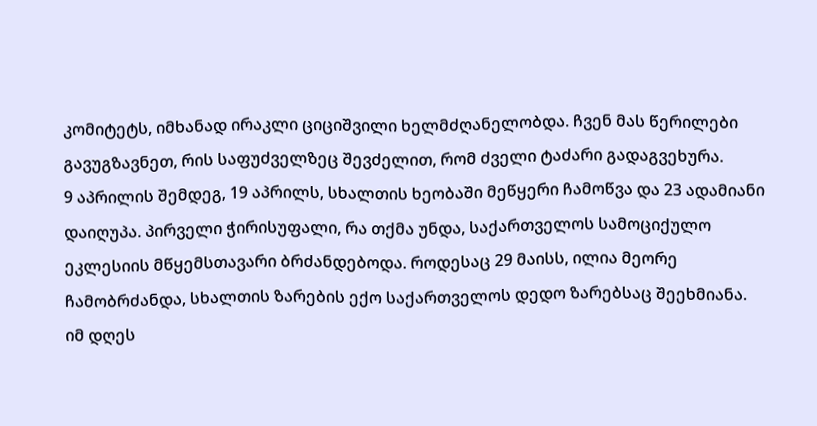კომიტეტს, იმხანად ირაკლი ციციშვილი ხელმძღანელობდა. ჩვენ მას წერილები გავუგზავნეთ, რის საფუძველზეც შევძელით, რომ ძველი ტაძარი გადაგვეხურა.
9 აპრილის შემდეგ, 19 აპრილს, სხალთის ხეობაში მეწყერი ჩამოწვა და 23 ადამიანი დაიღუპა. პირველი ჭირისუფალი, რა თქმა უნდა, საქართველოს სამოციქულო ეკლესიის მწყემსთავარი ბრძანდებოდა. როდესაც 29 მაისს, ილია მეორე ჩამობრძანდა, სხალთის ზარების ექო საქართველოს დედო ზარებსაც შეეხმიანა. იმ დღეს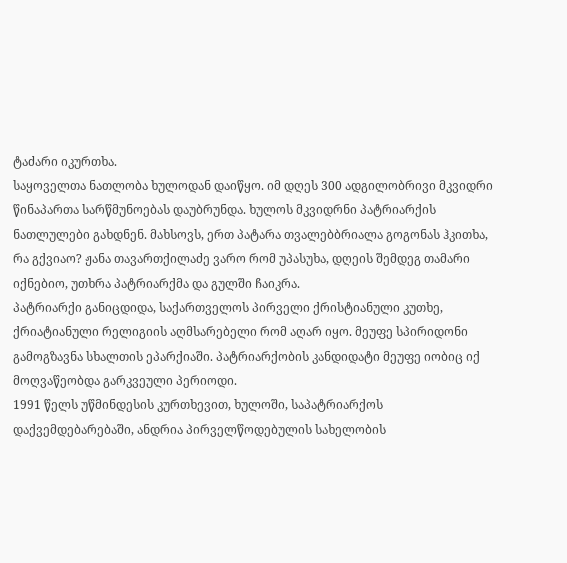ტაძარი იკურთხა.
საყოველთა ნათლობა ხულოდან დაიწყო. იმ დღეს 300 ადგილობრივი მკვიდრი წინაპართა სარწმუნოებას დაუბრუნდა. ხულოს მკვიდრნი პატრიარქის ნათლულები გახდნენ. მახსოვს, ერთ პატარა თვალებბრიალა გოგონას ჰკითხა, რა გქვიაო? ჟანა თავართქილაძე ვარო რომ უპასუხა, დღეის შემდეგ თამარი იქნებიო, უთხრა პატრიარქმა და გულში ჩაიკრა.
პატრიარქი განიცდიდა, საქართველოს პირველი ქრისტიანული კუთხე, ქრიატიანული რელიგიის აღმსარებელი რომ აღარ იყო. მეუფე სპირიდონი გამოგზავნა სხალთის ეპარქიაში. პატრიარქობის კანდიდატი მეუფე იობიც იქ მოღვაწეობდა გარკვეული პერიოდი.
1991 წელს უწმინდესის კურთხევით, ხულოში, საპატრიარქოს დაქვემდებარებაში, ანდრია პირველწოდებულის სახელობის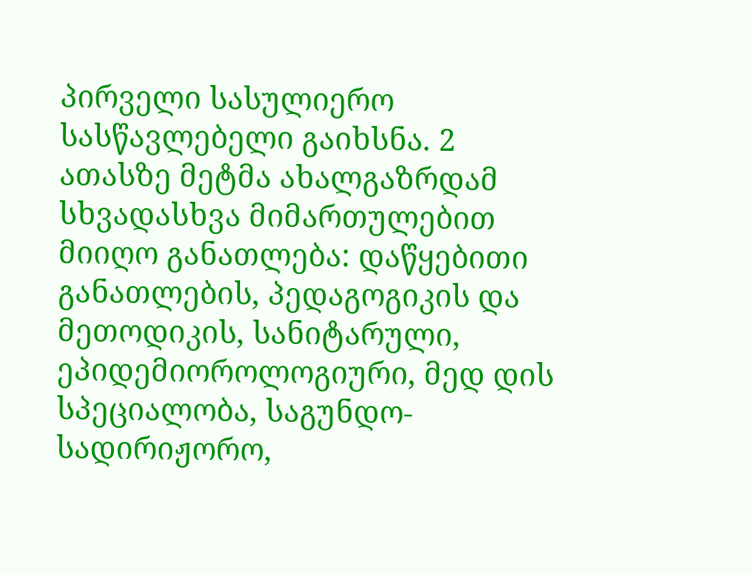პირველი სასულიერო სასწავლებელი გაიხსნა. 2 ათასზე მეტმა ახალგაზრდამ სხვადასხვა მიმართულებით მიიღო განათლება: დაწყებითი განათლების, პედაგოგიკის და მეთოდიკის, სანიტარული, ეპიდემიოროლოგიური, მედ დის სპეციალობა, საგუნდო-სადირიჟორო,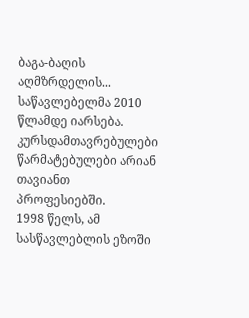ბაგა-ბაღის აღმზრდელის... საწავლებელმა 2010 წლამდე იარსება. კურსდამთავრებულები წარმატებულები არიან თავიანთ პროფესიებში.
1998 წელს, ამ სასწავლებლის ეზოში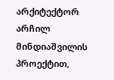არქიტექტორ არჩილ მინდიაშვილის პროექტით,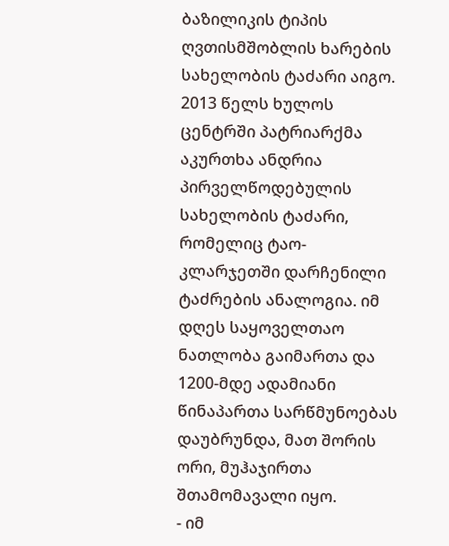ბაზილიკის ტიპის ღვთისმშობლის ხარების სახელობის ტაძარი აიგო.
2013 წელს ხულოს ცენტრში პატრიარქმა აკურთხა ანდრია პირველწოდებულის სახელობის ტაძარი, რომელიც ტაო-კლარჯეთში დარჩენილი ტაძრების ანალოგია. იმ დღეს საყოველთაო ნათლობა გაიმართა და 1200-მდე ადამიანი წინაპართა სარწმუნოებას დაუბრუნდა, მათ შორის ორი, მუჰაჯირთა შთამომავალი იყო.
- იმ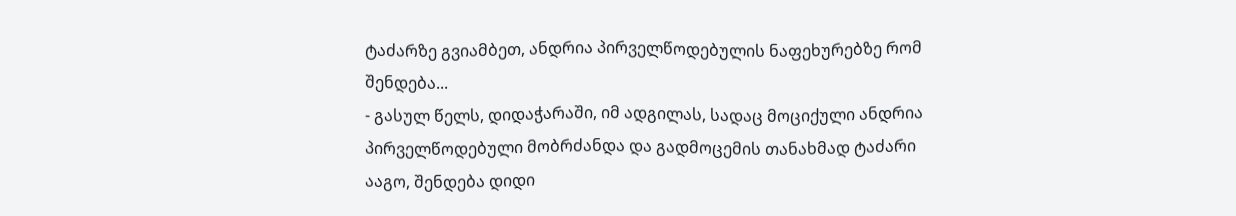ტაძარზე გვიამბეთ, ანდრია პირველწოდებულის ნაფეხურებზე რომ შენდება...
- გასულ წელს, დიდაჭარაში, იმ ადგილას, სადაც მოციქული ანდრია პირველწოდებული მობრძანდა და გადმოცემის თანახმად ტაძარი ააგო, შენდება დიდი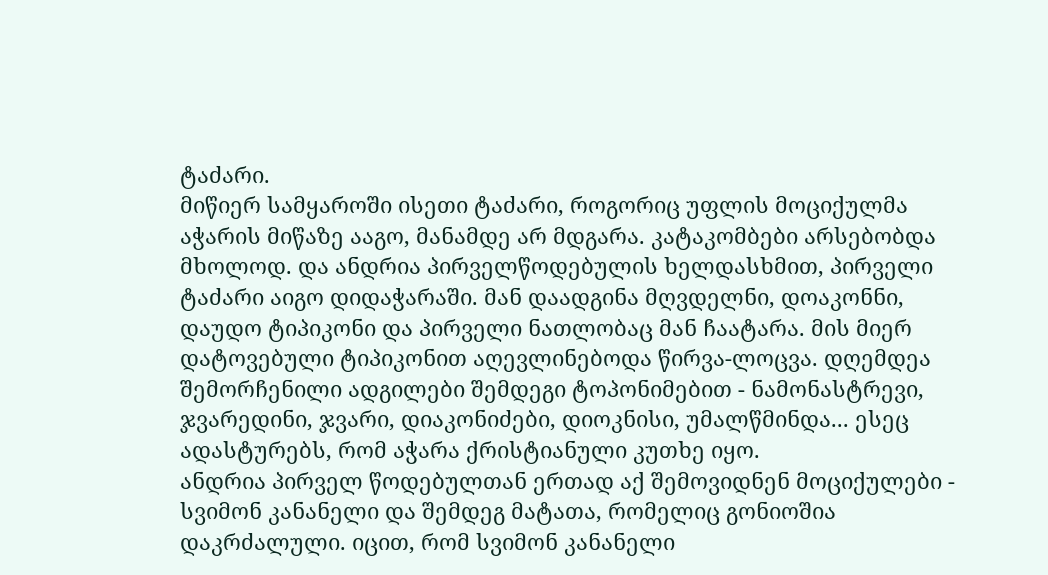ტაძარი.
მიწიერ სამყაროში ისეთი ტაძარი, როგორიც უფლის მოციქულმა აჭარის მიწაზე ააგო, მანამდე არ მდგარა. კატაკომბები არსებობდა მხოლოდ. და ანდრია პირველწოდებულის ხელდასხმით, პირველი ტაძარი აიგო დიდაჭარაში. მან დაადგინა მღვდელნი, დოაკონნი, დაუდო ტიპიკონი და პირველი ნათლობაც მან ჩაატარა. მის მიერ დატოვებული ტიპიკონით აღევლინებოდა წირვა-ლოცვა. დღემდეა შემორჩენილი ადგილები შემდეგი ტოპონიმებით - ნამონასტრევი, ჯვარედინი, ჯვარი, დიაკონიძები, დიოკნისი, უმალწმინდა... ესეც ადასტურებს, რომ აჭარა ქრისტიანული კუთხე იყო.
ანდრია პირველ წოდებულთან ერთად აქ შემოვიდნენ მოციქულები - სვიმონ კანანელი და შემდეგ მატათა, რომელიც გონიოშია დაკრძალული. იცით, რომ სვიმონ კანანელი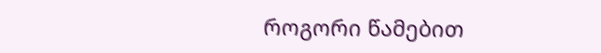როგორი წამებით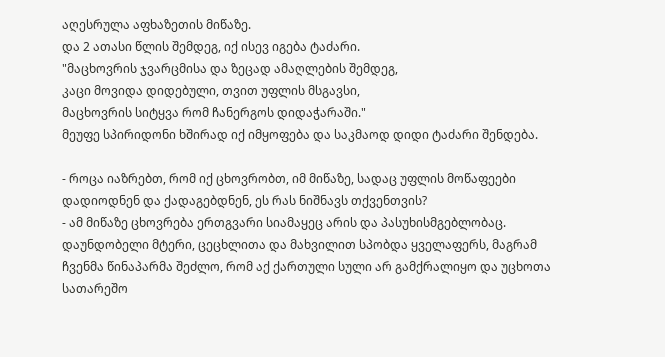აღესრულა აფხაზეთის მიწაზე.
და 2 ათასი წლის შემდეგ, იქ ისევ იგება ტაძარი.
"მაცხოვრის ჯვარცმისა და ზეცად ამაღლების შემდეგ,
კაცი მოვიდა დიდებული, თვით უფლის მსგავსი,
მაცხოვრის სიტყვა რომ ჩანერგოს დიდაჭარაში."
მეუფე სპირიდონი ხშირად იქ იმყოფება და საკმაოდ დიდი ტაძარი შენდება.

- როცა იაზრებთ, რომ იქ ცხოვრობთ, იმ მიწაზე, სადაც უფლის მოწაფეები დადიოდნენ და ქადაგებდნენ, ეს რას ნიშნავს თქვენთვის?
- ამ მიწაზე ცხოვრება ერთგვარი სიამაყეც არის და პასუხისმგებლობაც. დაუნდობელი მტერი, ცეცხლითა და მახვილით სპობდა ყველაფერს, მაგრამ ჩვენმა წინაპარმა შეძლო, რომ აქ ქართული სული არ გამქრალიყო და უცხოთა სათარეშო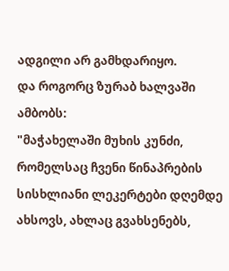ადგილი არ გამხდარიყო.
და როგორც ზურაბ ხალვაში ამბობს:
"მაჭახელაში მუხის კუნძი, რომელსაც ჩვენი წინაპრების სისხლიანი ლეკერტები დღემდე ახსოვს, ახლაც გვახსენებს,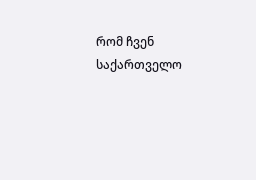რომ ჩვენ საქართველო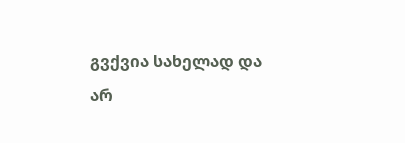გვქვია სახელად და არ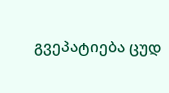გვეპატიება ცუდ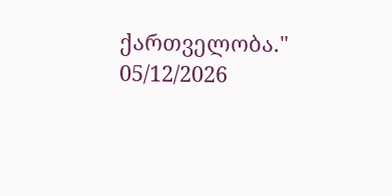ქართველობა."
05/12/2026